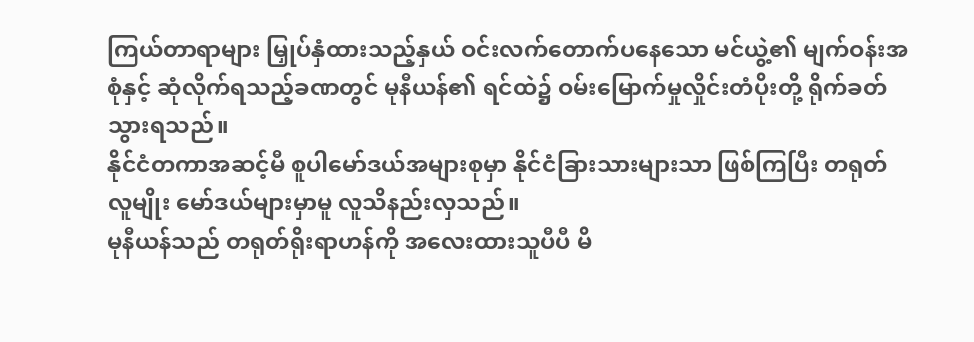ကြယ်တာရာများ မြှုပ်နှံထားသည့်နှယ် ဝင်းလက်တောက်ပနေသော မင်ယွဲ့၏ မျက်ဝန်းအစုံနှင့် ဆုံလိုက်ရသည့်ခဏတွင် မုနီယန်၏ ရင်ထဲ၌ ဝမ်းမြောက်မှုလှိုင်းတံပိုးတို့ ရိုက်ခတ်သွားရသည်။
နိုင်ငံတကာအဆင့်မီ စူပါမော်ဒယ်အများစုမှာ နိုင်ငံခြားသားများသာ ဖြစ်ကြပြီး တရုတ်လူမျိုး မော်ဒယ်များမှာမူ လူသိနည်းလှသည်။
မုနီယန်သည် တရုတ်ရိုးရာဟန်ကို အလေးထားသူပီပီ မိ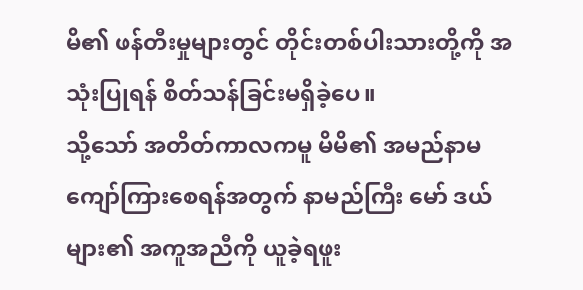မိ၏ ဖန်တီးမှုများတွင် တိုင်းတစ်ပါးသားတို့ကို အသုံးပြုရန် စိတ်သန်ခြင်းမရှိခဲ့ပေ။
သို့သော် အတိတ်ကာလကမူ မိမိ၏ အမည်နာမ ကျော်ကြားစေရန်အတွက် နာမည်ကြီး မော် ဒယ်များ၏ အကူအညီကို ယူခဲ့ရဖူး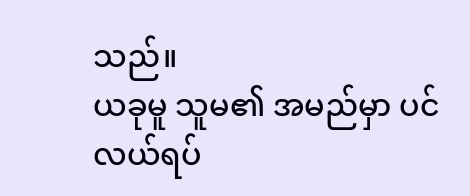သည်။
ယခုမူ သူမ၏ အမည်မှာ ပင်လယ်ရပ်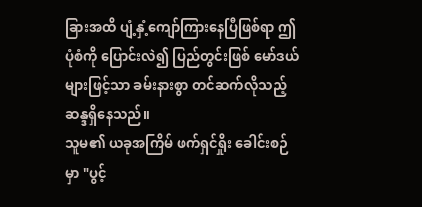ခြားအထိ ပျံ့နှံ့ကျော်ကြားနေပြီဖြစ်ရာ ဤပုံစံကို ပြောင်းလဲ၍ ပြည်တွင်းဖြစ် မော်ဒယ်များဖြင့်သာ ခမ်းနားစွာ တင်ဆက်လိုသည့် ဆန္ဒရှိနေသည်။
သူမ၏ ယခုအကြိမ် ဖက်ရှင်ရှိုး ခေါင်းစဉ်မှာ "ပွင့်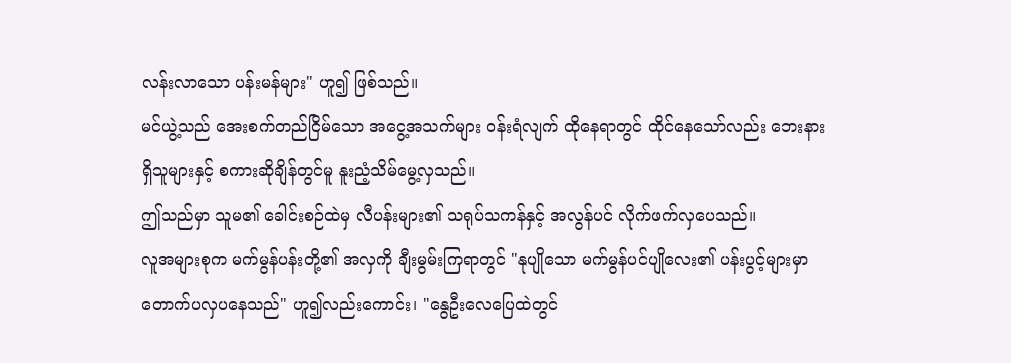လန်းလာသော ပန်းမန်များ" ဟူ၍ ဖြစ်သည်။
မင်ယွဲ့သည် အေးစက်တည်ငြိမ်သော အငွေ့အသက်များ ဝန်းရံလျက် ထိုနေရာတွင် ထိုင်နေသော်လည်း ဘေးနားရှိသူများနှင့် စကားဆိုချိန်တွင်မူ နူးညံ့သိမ်မွေ့လှသည်။
ဤသည်မှာ သူမ၏ ခေါင်းစဉ်ထဲမှ လီပန်းများ၏ သရုပ်သကန်နှင့် အလွန်ပင် လိုက်ဖက်လှပေသည်။
လူအများစုက မက်မွန်ပန်းတို့၏ အလှကို ချီးမွမ်းကြရာတွင် "နုပျိုသော မက်မွန်ပင်ပျိုလေး၏ ပန်းပွင့်များမှာ တောက်ပလှပနေသည်" ဟူ၍လည်းကောင်း၊ "နွေဦးလေပြေထဲတွင်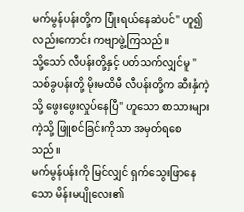မက်မွန်ပန်းတို့က ပြုံးရယ်နေဆဲပင်" ဟူ၍လည်းကောင်း ကဗျာဖွဲ့ကြသည်။
သို့သော် လီပန်းတို့နှင့် ပတ်သက်လျှင်မူ "သစ်ခွပန်းတို့ မိုးမထိမီ လီပန်းတို့က ဆီးနှံကဲ့သို့ ဖွေးဖွေးလှုပ်နေပြီ" ဟူသော စာသားများကဲ့သို့ ဖြူစင်ခြင်းကိုသာ အမှတ်ရစေသည်။
မက်မွန်ပန်းကို မြင်လျှင် ရှက်သွေးဖြာနေသော မိန်းမပျိုလေး၏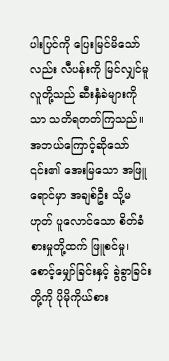ပါးပြင်ကို ပြေးမြင်မိသော်လည်း လီပန်းကို မြင်လျှင်မူ လူတို့သည် ဆီးနှံခဲများကိုသာ သတိရတတ်ကြသည်။
အဘယ်ကြောင့်ဆိုသော် ၎င်း၏ အေးမြသော အဖြူရောင်မှာ အချစ်ဦး သို့မဟုတ် ပူလောင်သော စိတ်ခံစားမှုတို့ထက် ဖြူစင်မှု၊ စောင့်မျှော်ခြင်းနှင့် ခွဲခွာခြင်းတို့ကို ပိုမိုကိုယ်စား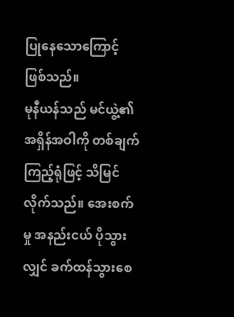ပြုနေသောကြောင့် ဖြစ်သည်။
မုနီယန်သည် မင်ယွဲ့၏ အရှိန်အဝါကို တစ်ချက်ကြည့်ရုံဖြင့် သိမြင်လိုက်သည်။ အေးစက်မှု အနည်းငယ် ပိုသွားလျှင် ခက်ထန်သွားစေ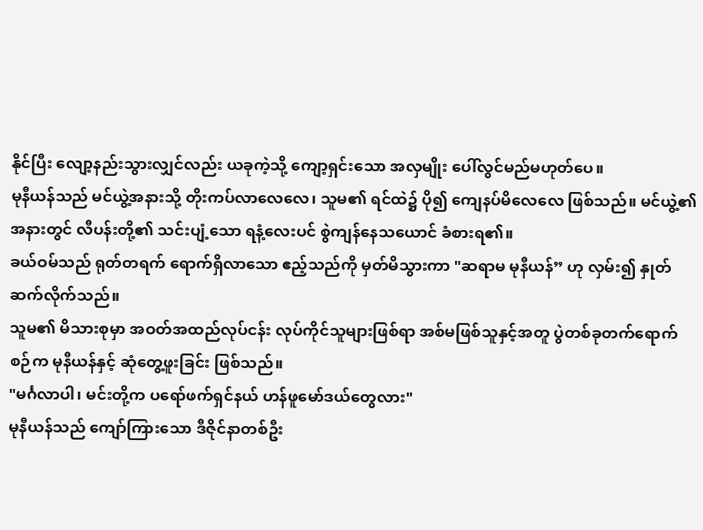နိုင်ပြီး လျော့နည်းသွားလျှင်လည်း ယခုကဲ့သို့ ကျော့ရှင်းသော အလှမျိုး ပေါ်လွင်မည်မဟုတ်ပေ။
မုနီယန်သည် မင်ယွဲ့အနားသို့ တိုးကပ်လာလေလေ၊ သူမ၏ ရင်ထဲ၌ ပို၍ ကျေနပ်မိလေလေ ဖြစ်သည်။ မင်ယွဲ့၏ အနားတွင် လီပန်းတို့၏ သင်းပျံ့သော ရနံ့လေးပင် စွဲကျန်နေသယောင် ခံစားရ၏။
ခယ်ဝမ်သည် ရုတ်တရက် ရောက်ရှိလာသော ဧည့်သည်ကို မှတ်မိသွားကာ "ဆရာမ မုနီယန်” ဟု လှမ်း၍ နှုတ်ဆက်လိုက်သည်။
သူမ၏ မိသားစုမှာ အဝတ်အထည်လုပ်ငန်း လုပ်ကိုင်သူများဖြစ်ရာ အစ်မဖြစ်သူနှင့်အတူ ပွဲတစ်ခုတက်ရောက်စဉ်က မုနီယန်နှင့် ဆုံတွေ့ဖူးခြင်း ဖြစ်သည်။
"မင်္ဂလာပါ၊ မင်းတို့က ပရော်ဖက်ရှင်နယ် ဟန်ဖူမော်ဒယ်တွေလား"
မုနီယန်သည် ကျော်ကြားသော ဒီဇိုင်နာတစ်ဦး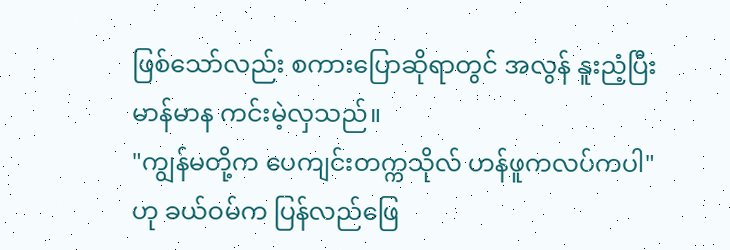ဖြစ်သော်လည်း စကားပြောဆိုရာတွင် အလွန် နူးညံ့ပြီး မာန်မာန ကင်းမဲ့လှသည်။
"ကျွန်မတို့က ပေကျင်းတက္ကသိုလ် ဟန်ဖူကလပ်ကပါ"
ဟု ခယ်ဝမ်က ပြန်လည်ဖြေ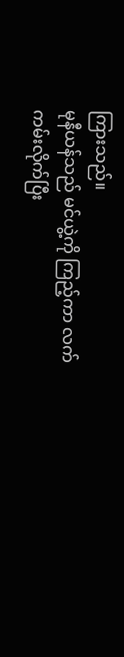ကြားသည်။
မုနီယန်သည် မင်ယွဲ့ကို ကြည့်ကာ လက်ကမ်းလိုက်ပြီး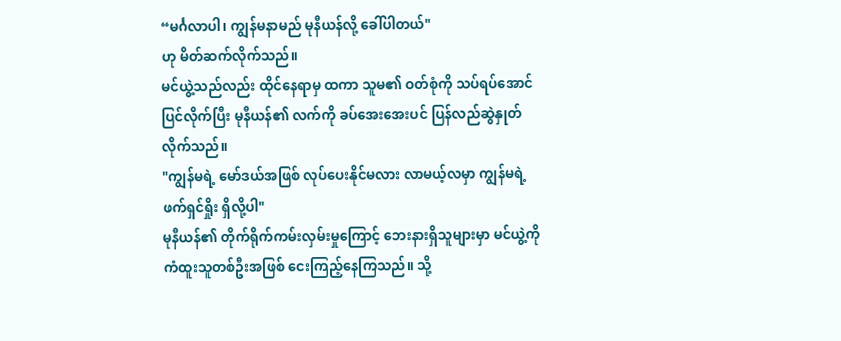“မင်္ဂလာပါ၊ ကျွန်မနာမည် မုနီယန်လို့ ခေါ်ပါတယ်"
ဟု မိတ်ဆက်လိုက်သည်။
မင်ယွဲ့သည်လည်း ထိုင်နေရာမှ ထကာ သူမ၏ ဝတ်စုံကို သပ်ရပ်အောင် ပြင်လိုက်ပြီး မုနီယန်၏ လက်ကို ခပ်အေးအေးပင် ပြန်လည်ဆွဲနှုတ် လိုက်သည်။
"ကျွန်မရဲ့ မော်ဒယ်အဖြစ် လုပ်ပေးနိုင်မလား လာမယ့်လမှာ ကျွန်မရဲ့ ဖက်ရှင်ရှိုး ရှိလို့ပါ"
မုနီယန်၏ တိုက်ရိုက်ကမ်းလှမ်းမှုကြောင့် ဘေးနားရှိသူများမှာ မင်ယွဲ့ကို ကံထူးသူတစ်ဦးအဖြစ် ငေးကြည့်နေကြသည်။ သို့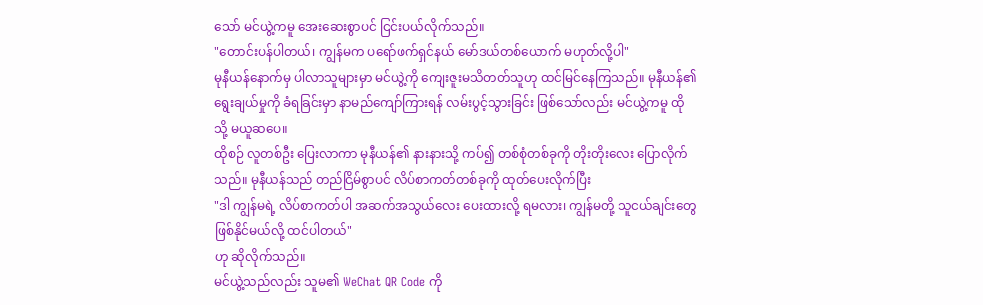သော် မင်ယွဲ့ကမူ အေးဆေးစွာပင် ငြင်းပယ်လိုက်သည်။
"တောင်းပန်ပါတယ်၊ ကျွန်မက ပရော်ဖက်ရှင်နယ် မော်ဒယ်တစ်ယောက် မဟုတ်လို့ပါ"
မုနီယန်နောက်မှ ပါလာသူများမှာ မင်ယွဲ့ကို ကျေးဇူးမသိတတ်သူဟု ထင်မြင်နေကြသည်။ မုနီယန်၏ ရွေးချယ်မှုကို ခံရခြင်းမှာ နာမည်ကျော်ကြားရန် လမ်းပွင့်သွားခြင်း ဖြစ်သော်လည်း မင်ယွဲ့ကမူ ထိုသို့ မယူဆပေ။
ထိုစဉ် လူတစ်ဦး ပြေးလာကာ မုနီယန်၏ နားနားသို့ ကပ်၍ တစ်စုံတစ်ခုကို တိုးတိုးလေး ပြောလိုက်သည်။ မုနီယန်သည် တည်ငြိမ်စွာပင် လိပ်စာကတ်တစ်ခုကို ထုတ်ပေးလိုက်ပြီး
"ဒါ ကျွန်မရဲ့ လိပ်စာကတ်ပါ အဆက်အသွယ်လေး ပေးထားလို့ ရမလား၊ ကျွန်မတို့ သူငယ်ချင်းတွေ ဖြစ်နိုင်မယ်လို့ ထင်ပါတယ်"
ဟု ဆိုလိုက်သည်။
မင်ယွဲ့သည်လည်း သူမ၏ WeChat QR Code ကို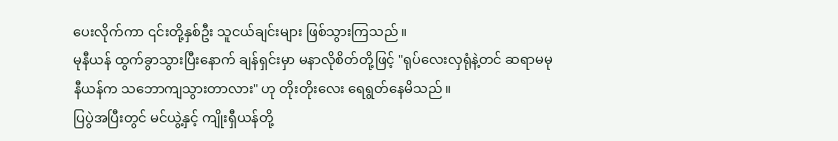ပေးလိုက်ကာ ၎င်းတို့နှစ်ဦး သူငယ်ချင်းများ ဖြစ်သွားကြသည်။
မုနီယန် ထွက်ခွာသွားပြီးနောက် ချန်ရှင်းမှာ မနာလိုစိတ်တို့ဖြင့် "ရုပ်လေးလှရုံနဲ့တင် ဆရာမမုနီယန်က သဘောကျသွားတာလား" ဟု တိုးတိုးလေး ရေရွတ်နေမိသည်။
ပြပွဲအပြီးတွင် မင်ယွဲ့နှင့် ကျိုးရှီယန်တို့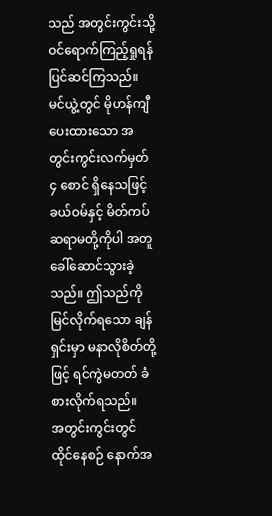သည် အတွင်းကွင်းသို့ ဝင်ရောက်ကြည့်ရှုရန် ပြင်ဆင်ကြသည်။
မင်ယွဲ့တွင် မိုဟန်ကျီ ပေးထားသော အတွင်းကွင်းလက်မှတ် ၄ စောင် ရှိနေသဖြင့် ခယ်ဝမ်နှင့် မိတ်ကပ်ဆရာမတို့ကိုပါ အတူခေါ်ဆောင်သွားခဲ့သည်။ ဤသည်ကို မြင်လိုက်ရသော ချန်ရှင်းမှာ မနာလိုစိတ်တို့ဖြင့် ရင်ကွဲမတတ် ခံစားလိုက်ရသည်။
အတွင်းကွင်းတွင် ထိုင်နေစဉ် နောက်အ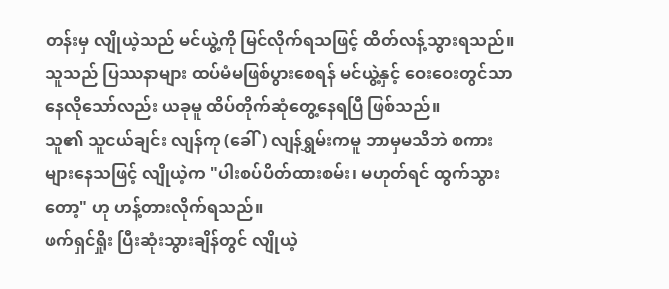တန်းမှ လျိုယဲ့သည် မင်ယွဲ့ကို မြင်လိုက်ရသဖြင့် ထိတ်လန့်သွားရသည်။
သူသည် ပြဿနာများ ထပ်မံမဖြစ်ပွားစေရန် မင်ယွဲ့နှင့် ဝေးဝေးတွင်သာ နေလိုသော်လည်း ယခုမူ ထိပ်တိုက်ဆုံတွေ့နေရပြီ ဖြစ်သည်။
သူ၏ သူငယ်ချင်း လျန်ကု (ခေါ်) လျန်ရွှမ်းကမူ ဘာမှမသိဘဲ စကားများနေသဖြင့် လျိုယဲ့က "ပါးစပ်ပိတ်ထားစမ်း၊ မဟုတ်ရင် ထွက်သွားတော့" ဟု ဟန့်တားလိုက်ရသည်။
ဖက်ရှင်ရှိုး ပြီးဆုံးသွားချိန်တွင် လျိုယဲ့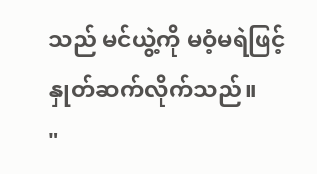သည် မင်ယွဲ့ကို မဝံ့မရဲဖြင့် နှုတ်ဆက်လိုက်သည်။
"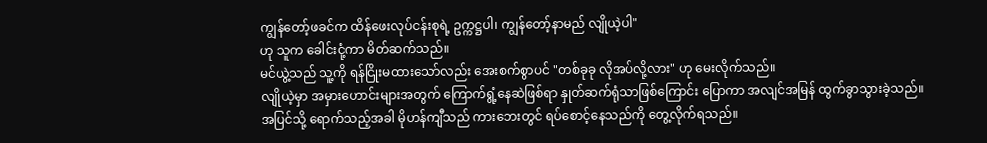ကျွန်တော့်ဖခင်က ထိန်ဖေးလုပ်ငန်းစုရဲ့ ဥက္ကဋ္ဌပါ၊ ကျွန်တော့်နာမည် လျိုယဲ့ပါ"
ဟု သူက ခေါင်းငုံ့ကာ မိတ်ဆက်သည်။
မင်ယွဲ့သည် သူ့ကို ရန်ငြိုးမထားသော်လည်း အေးစက်စွာပင် "တစ်ခုခု လိုအပ်လို့လား" ဟု မေးလိုက်သည်။
လျိုယဲ့မှာ အမှားဟောင်းများအတွက် ကြောက်ရွံ့နေဆဲဖြစ်ရာ နှုတ်ဆက်ရုံသာဖြစ်ကြောင်း ပြောကာ အလျင်အမြန် ထွက်ခွာသွားခဲ့သည်။
အပြင်သို့ ရောက်သည့်အခါ မိုဟန်ကျီသည် ကားဘေးတွင် ရပ်စောင့်နေသည်ကို တွေ့လိုက်ရသည်။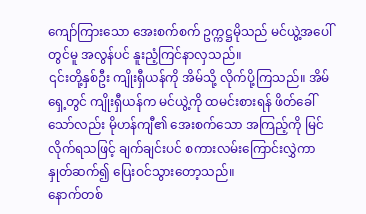ကျော်ကြားသော အေးစက်စက် ဥက္ကဋ္ဌမိုသည် မင်ယွဲ့အပေါ်တွင်မူ အလွန်ပင် နူးညံ့ကြင်နာလှသည်။
၎င်းတို့နှစ်ဦး ကျိုးရှီယန်ကို အိမ်သို့ လိုက်ပို့ကြသည်။ အိမ်ရှေ့တွင် ကျိုးရှီယန်က မင်ယွဲ့ကို ထမင်းစားရန် ဖိတ်ခေါ်သော်လည်း မိုဟန်ကျီ၏ အေးစက်သော အကြည့်ကို မြင်လိုက်ရသဖြင့် ချက်ချင်းပင် စကားလမ်းကြောင်းလွှဲကာ နှုတ်ဆက်၍ ပြေးဝင်သွားတော့သည်။
နောက်တစ်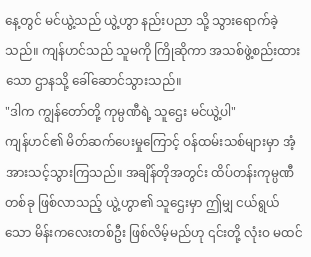နေ့တွင် မင်ယွဲ့သည် ယွဲ့ဟွာ နည်းပညာ သို့ သွားရောက်ခဲ့သည်။ ကျန်ဟင်သည် သူမကို ကြိုဆိုကာ အသစ်ဖွဲ့စည်းထားသော ဌာနသို့ ခေါ်ဆောင်သွားသည်။
"ဒါက ကျွန်တော်တို့ ကုမ္ပဏီရဲ့ သူဌေး မင်ယွဲ့ပါ"
ကျန်ဟင်၏ မိတ်ဆက်ပေးမှုကြောင့် ဝန်ထမ်းသစ်များမှာ အံ့အားသင့်သွားကြသည်။ အချိန်တိုအတွင်း ထိပ်တန်းကုမ္ပဏီတစ်ခု ဖြစ်လာသည့် ယွဲ့ဟွာ၏ သူဌေးမှာ ဤမျှ ငယ်ရွယ်သော မိန်းကလေးတစ်ဦး ဖြစ်လိမ့်မည်ဟု ၎င်းတို့ လုံးဝ မထင်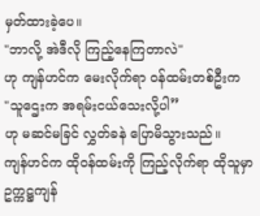မှတ်ထားခဲ့ပေ။
"ဘာလို့ အဲဒီလို ကြည့်နေကြတာလဲ"
ဟု ကျန်ဟင်က မေးလိုက်ရာ ဝန်ထမ်းတစ်ဦးက
"သူဌေးက အရမ်းငယ်သေးလို့ပါ”
ဟု မဆင်မခြင် လွှတ်ခနဲ ပြောမိသွားသည်။
ကျန်ဟင်က ထိုဝန်ထမ်းကို ကြည့်လိုက်ရာ ထိုသူမှာ ဥက္ကဋ္ဌကျန်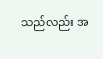သည်လည်း အ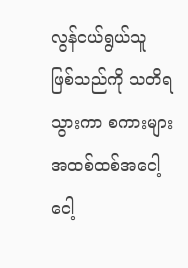လွန်ငယ်ရွယ်သူ ဖြစ်သည်ကို သတိရသွားကာ စကားများ အထစ်ထစ်အငေါ့ငေါ့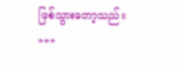ဖြစ်သွားတော့သည်။
***